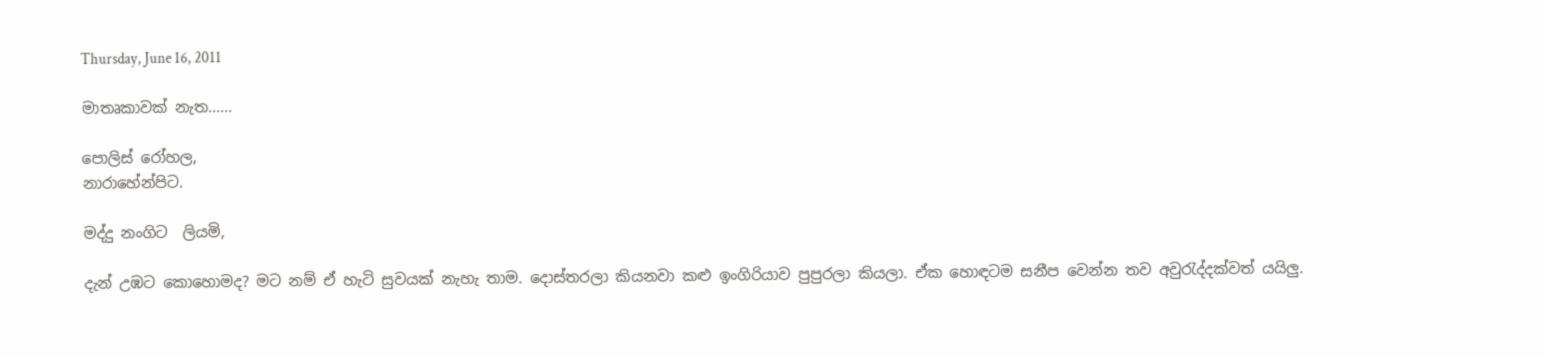Thursday, June 16, 2011

මාතෘකාවක් නැත......

පොලිස් රෝහල,
නාරාහේන්පිට.

මද්දු නංගිට  ලියමි,

දැන් උඹට කොහොමද? මට නම් ඒ හැටි සුවයක් නැහැ තාම. දොස්තරලා කියනවා කළු ඉංගිරියාව පුපුරලා කියලා. ඒක හොඳටම සනීප වෙන්න තව අවුරැද්දක්වත් යයිලු.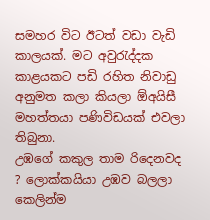සමහර විට ඊටත් වඩා වැඩි කාලයක්. මට අවුරැද්දක කාළයකට පඩි රහිත නිවාඩු අනුමත කලා කියලා ඕඅයිසී මහත්තයා පණිවිඩයක් එවලා තිබුනා.
උඹගේ කකුල තාම රිදෙනවද ? ලොක්කයියා උඹව බලලා කෙලින්ම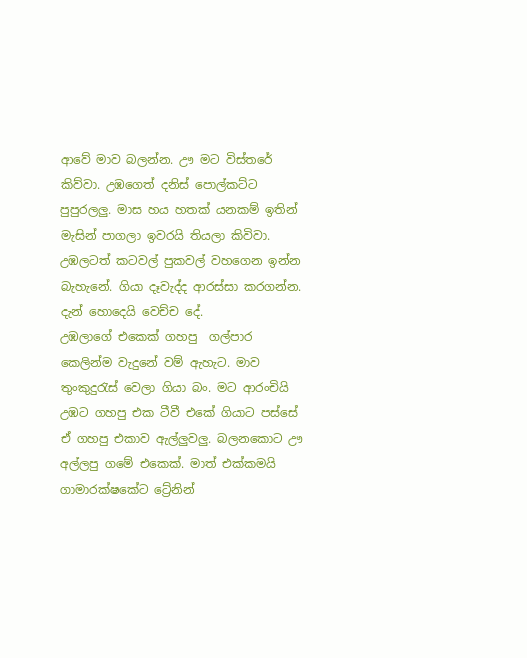ආවේ මාව බලන්න. ඌ මට විස්තරේ කිව්වා. උඹගෙත් දනිස් පොල්කට්ට පුපුරලලු. මාස හය හතක් යනකම් ඉතින් මැසින් පාගලා ඉවරයි තියලා කිවිවා. උඹලටත් කටවල් පුකවල් වහගෙන ඉන්න බැහැනේ. ගියා දෑවැද්ද ආරස්සා කරගන්න. දැන් හොදෙයි වෙච්ච දේ.
උඹලාගේ එකෙක් ගහපු  ගල්පාර කෙලින්ම වැදුනේ වම් ඇහැට. මාව තුංකුදුරැස් වෙලා ගියා බං. මට ආරංචියි උඹට ගහපු එක ටීවී එකේ ගියාට පස්සේ ඒ ගහපු එකාව ඇල්ලුවලු. බලනකොට ඌ අල්ලපු ගමේ එකෙක්. මාත් එක්කමයි ගාමාරක්ෂකේට ට්‍රේනින්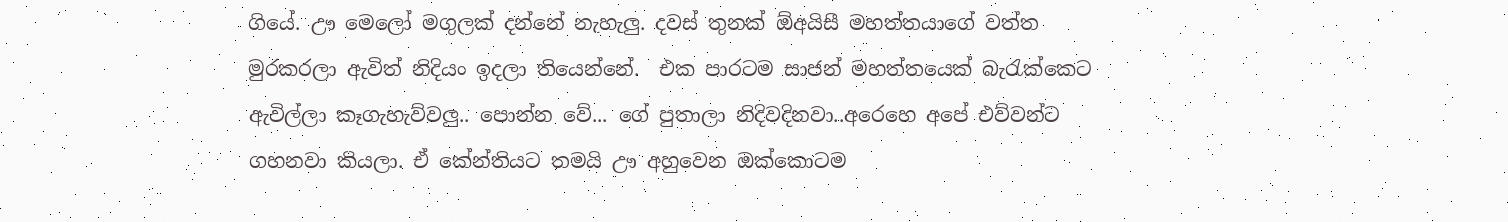ගියේ. ඌ මෙලෝ මගුලක් දන්නේ නැහැලු. දවස් තුනක් ඕඅයිසී මහත්තයාගේ වත්ත මුරකරලා ඇවිත් නිදියං ඉදලා තියෙන්නේ.  එක පාරටම සාජන් මහත්තයෙක් බැරැක්කෙට ඇවිල්ලා කෑගැහැව්වලු.. පොන්න වේ... ගේ පුතාලා නිදිවදිනවා..අරෙහෙ අපේ එව්වන්ට ගහනවා කියලා. ඒ කේන්තියට තමයි ඌ අහුවෙන ඔක්කොටම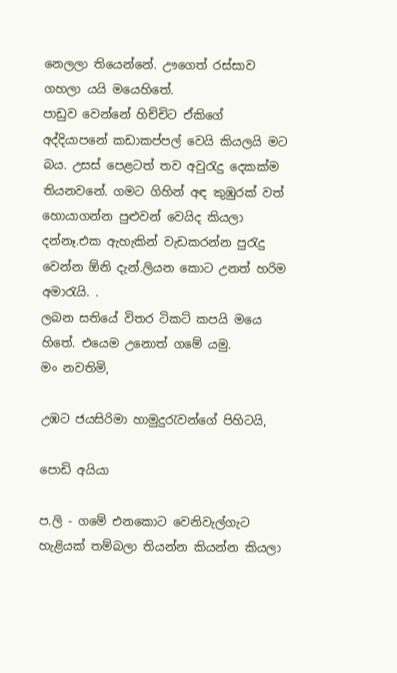නෙලලා තියෙන්නේ. ඌගෙත් රස්සාව ගහලා යයි මයෙහිතේ.
පාඩුව වෙන්නේ හිච්චිට ඒකිගේ අද්දියාපනේ කඩාකප්පල් වෙයි කියලයි මට බය. උසස් පෙළටත් තව අවුරැදු දෙකක්ම තියනවනේ. ගමට ගිහින් අඳ කුඹුරක් වත් හොයාගන්න පුළුවන් වෙයිද කියලා දන්නෑ.එක ඇහැකින් වැඩකරන්න පුරැදු වෙන්න ඕනි දැන්.ලියන කොට උනත් හරිම අමාරැයි. .
ලබන සතියේ විතර ටිකට් කපයි මයෙ හිතේ. එයෙම උනොත් ගමේ යමු.
මං නවතිමි,

උඹට ජයසිරිමා හාමුදුරැවන්ගේ පිහිටයි,

පොඩි අයියා

ප.ලි - ගමේ එනකොට වෙනිවැල්ගැට හැළියක් තම්බලා තියන්න කියන්න කියලා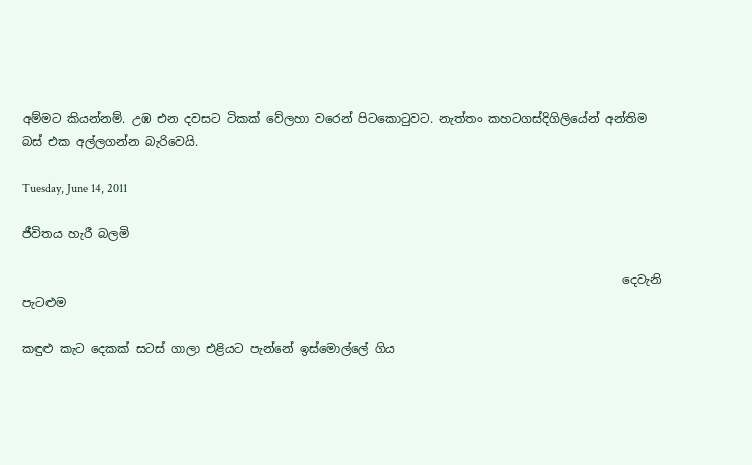අම්මට කියන්නම්. උඹ එන දවසට ටිකක් වේලහා වරෙන් පිටකොටුවට. නැත්තං කහටගස්දිගිලියේන් අන්තිම බස් එක අල්ලගන්න බැරිවෙයි.

Tuesday, June 14, 2011

ජීවිතය හැරී බලමි

                                                                                                    දෙවැනි පැටළුම

කඳුළු කැට දෙකක් සටස් ගාලා එළියට පැන්නේ ඉස්මොල්ලේ ගිය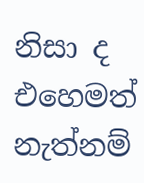නිසා ද එහෙමත් නැත්නම්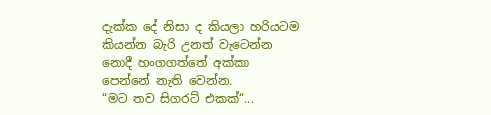දැක්ක දේ නිසා ද කියලා හරියටම කියන්න බැරි උනත් වැටෙන්න නොදී හංගගත්තේ අක්කා පෙන්නේ නැති වෙන්න.
“මට තව සිගරට් එකක්“...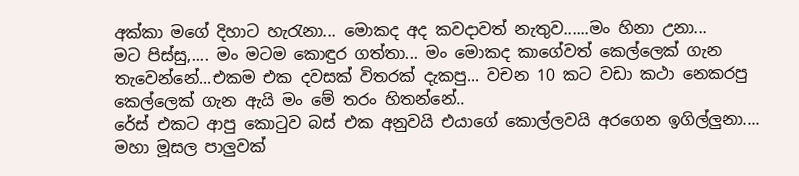අක්කා මගේ දිහාට හැරැනා... මොකද අද කවදාවත් නැතුව......මං හිනා උනා...
මට පිස්සු,.... මං මටම කොඳුර ගත්තා... මං මොකද කාගේවත් කෙල්ලෙක් ගැන තැවෙන්නේ...එකම එක දවසක් විතරක් දැකපු... වචන 10 කට වඩා කථා නෙකරපු කෙල්ලෙක් ගැන ඇයි මං මේ තරං හිතන්නේ..
රේස් එකට ආපු කොටුව බස් එක අනුවයි එයාගේ කොල්ලවයි අරගෙන ඉගිල්ලුනා.... මහා මූසල පාලුවක්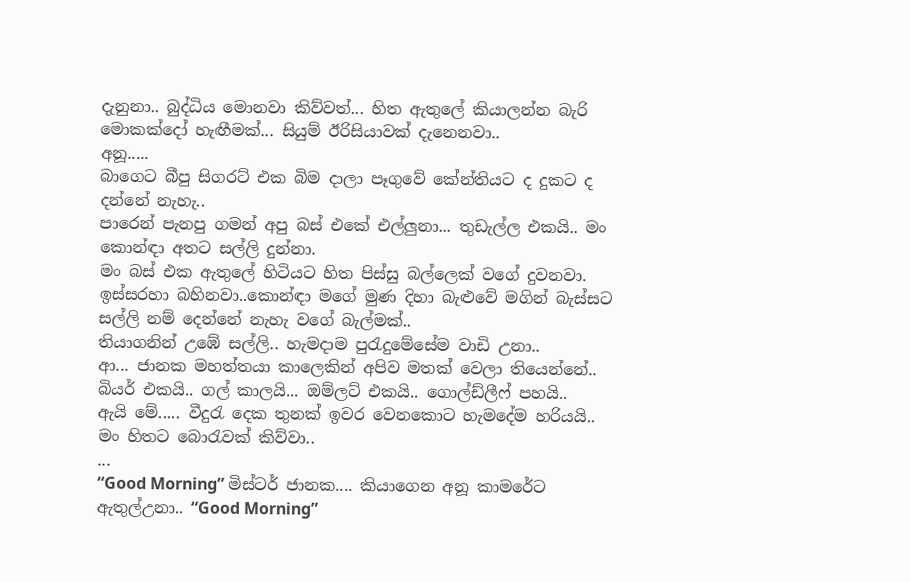දැනුනා.. බුද්ධිය මොනවා කිව්වත්... හිත ඇතුලේ කියාලන්න බැරි මොකක්දෝ හැඟීමක්... සියුම් ඊරිසියාවක් දැනෙනවා..
අනූ.....
බාගෙට බීපු සිගරට් එක බිම දාලා පෑගුවේ කේන්තියට ද දුකට ද දන්නේ නැහැ..
පාරෙන් පැනපු ගමන් අපු බස් එකේ එල්ලුනා... තුඩැල්ල එකයි.. මං කොන්ඳා අතට සල්ලි දුන්නා.
මං බස් එක ඇතුලේ හිටියට හිත පිස්සු බල්ලෙක් වගේ දුවනවා.
ඉස්සරහා බහිනවා..කොන්ඳා මගේ මුණ දිහා බැළුවේ මගින් බැස්සට සල්ලි නම් දෙන්නේ නැහැ වගේ බැල්මක්..
තියාගනින් උඹේ සල්ලි.. හැමදාම පුරැදුමේසේම වාඩි උනා..
ආ... ජානක මහත්තයා කාලෙකින් අපිව මතක් වෙලා තියෙන්නේ..
බියර් එකයි.. ගල් කාලයි... ඔම්ලට් එකයි.. ගොල්ඩ්ලීෆ් පහයි..
ඇයි මේ..... වීදුරැ දෙක තුනක් ඉවර වෙනකොට හැමදේම හරියයි.. මං හිතට බොරැවක් කිව්වා..
...
“Good Morning” මිස්ටර් ජානක.... කියාගෙන අනූ කාමරේට ඇතුල්උනා.. “Good Morning”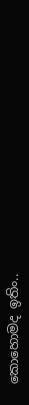කොහොමද ඉතිං..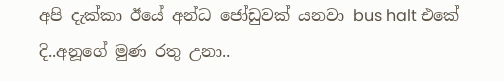අපි දැක්කා ඊයේ අන්ධ ජෝඩුවක් යනවා bus halt එකේ දි..අනූගේ මුණ රතු උනා..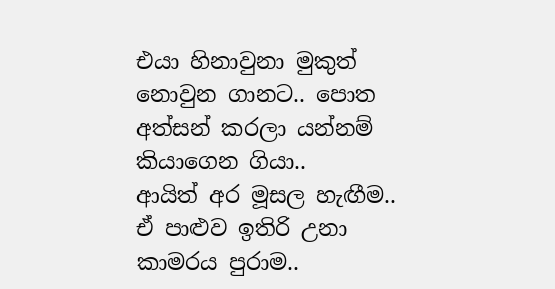එයා හිනාවුනා මුකුත් නොවුන ගානට.. පොත අත්සන් කරලා යන්නම් කියාගෙන ගියා..
ආයිත් අර මූසල හැඟීම.. ඒ පාළුව ඉතිරි උනා කාමරය පුරාම..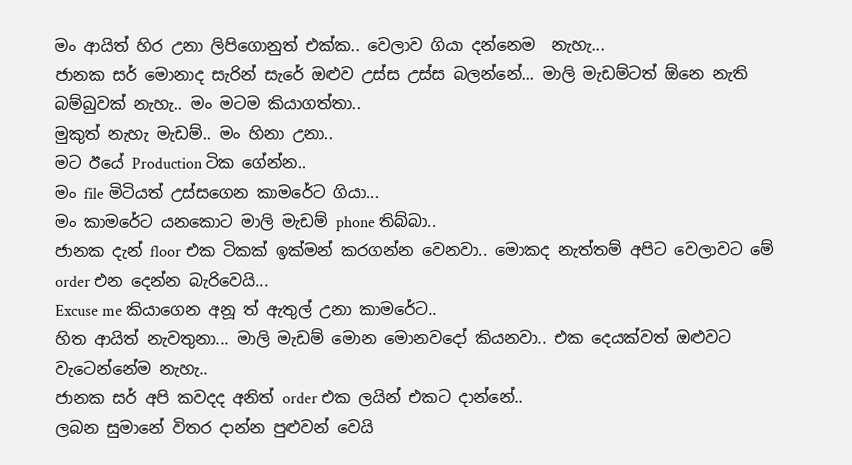මං ආයිත් හිර උනා ලිපිගොනුත් එක්ක.. වෙලාව ගියා දන්නෙම  නැහැ...
ජානක සර් මොනාද සැරින් සැරේ ඔළුව උස්ස උස්ස බලන්නේ... මාලි මැඩම්ටත් ඕනෙ නැති බම්බුවක් නැහැ.. මං මටම කියාගත්තා..
මුකුත් නැහැ මැඩම්.. මං හිනා උනා..
මට ඊයේ Production ටික ගේන්න..
මං file මිටියත් උස්සගෙන කාමරේට ගියා...
මං කාමරේට යනකොට මාලි මැඩම් phone තිබ්බා..
ජානක දැන් floor එක ටිකක් ඉක්මන් කරගන්න වෙනවා.. මොකද නැත්තම් අපිට වෙලාවට මේ order එන දෙන්න බැරිවෙයි...
Excuse me කියාගෙන අනූ ත් ඇතුල් උනා කාමරේට..
හිත ආයිත් නැවතුනා... මාලි මැඩම් මොන මොනවදෝ කියනවා.. එක දෙයක්වත් ඔළුවට වැටෙන්නේම නැහැ..
ජානක සර් අපි කවදද අනිත් order එක ලයින් එකට දාන්නේ..
ලබන සුමානේ විතර දාන්න පුළුවන් වෙයි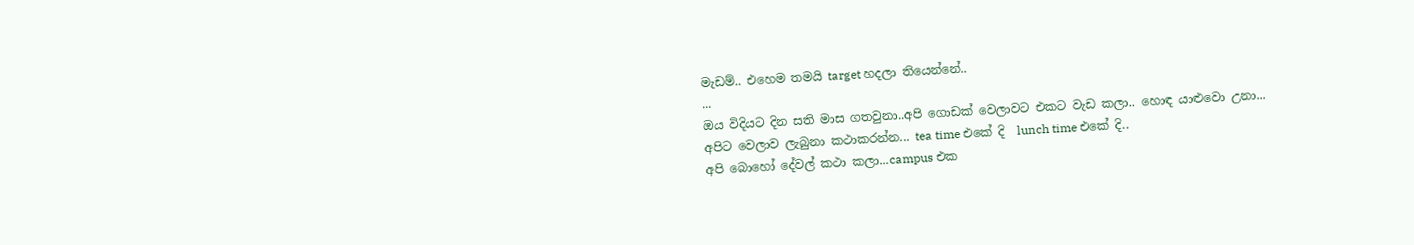මැඩම්.. එහෙම තමයි target හදලා තියෙන්නේ..
...
ඔය විදියට දින සති මාස ගතවුනා..අපි ගොඩක් වෙලාවට එකට වැඩ කලා.. හොඳ යාළුවො උනා...
අපිට වෙලාව ලැබුනා කථාකරන්න... tea time එකේ දි  lunch time එකේ දි..
අපි බොහෝ දේවල් කථා කලා...campus එක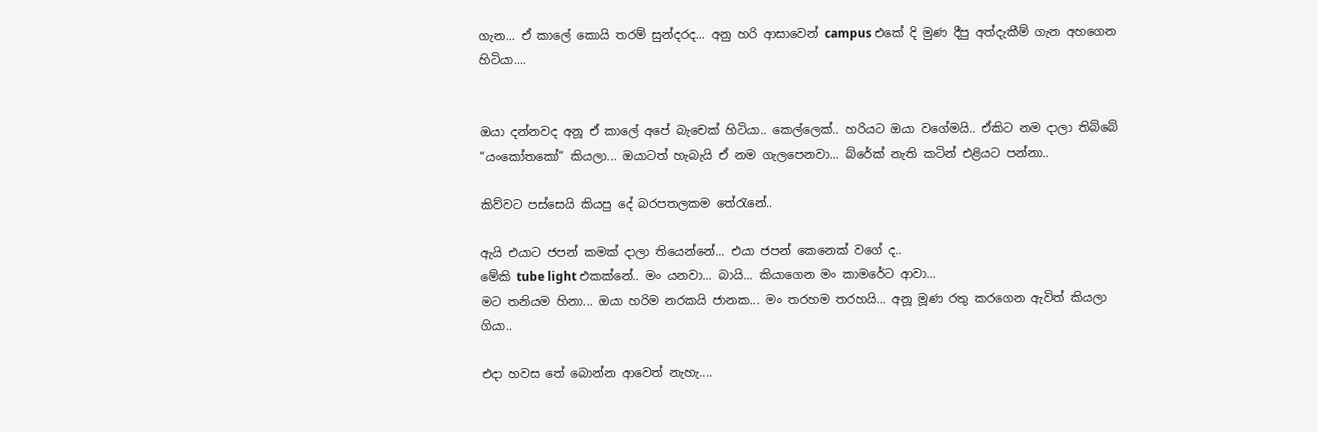ගැන... ඒ කාලේ කොයි තරම් සුන්දරද... අනු හරි ආසාවෙන් campus එකේ දි මුණ දීපු අත්දැකීම් ගැන අහගෙන හිටියා....


ඔයා දන්නවද අනූ ඒ කාලේ අපේ බැචෙක් හිටියා.. කෙල්ලෙක්.. හරියට ඔයා වගේමයි.. ඒකිට නම දාලා තිබ්බේ “යංකෝතකෝ“ කියලා... ඔයාටත් හැබැයි ඒ නම ගැලපෙනවා... බ්රේක් නැති කටින් එළියට පන්නා..

කිව්වට පස්සෙයි කියපු දේ බරපතලකම තේරැනේ..

ඇයි එයාට ජපන් කමක් දාලා තියෙන්නේ... එයා ජපන් කෙනෙක් වගේ ද..
මේකි tube light එකක්නේ.. මං යනවා... බායි... කියාගෙන මං කාමරේට ආවා...
මට තනියම හිනා... ඔයා හරිම නරකයි ජානක... මං තරහම තරහයි... අනූ මූණ රතු කරගෙන ඇවිත් කියලා ගියා..

එදා හවස තේ බොන්න ආවෙත් නැහැ....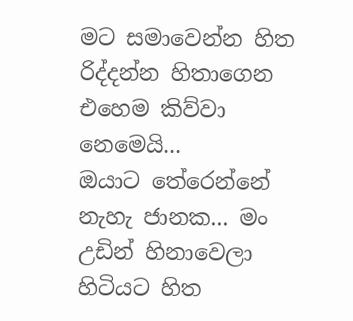මට සමාවෙන්න හිත රිද්දන්න හිතාගෙන එහෙම කිව්වා නෙමෙයි...
ඔයාට තේරෙන්නේ නැහැ ජානක... මං උඩින් හිනාවෙලා හිටියට හිත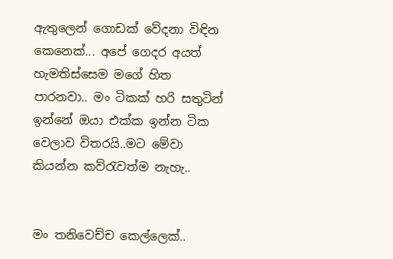ඇතුලෙන් ගොඩක් වේදනා විඳින කෙනෙක්... අපේ ගෙදර අයත් හැමතිස්සෙම මගේ හිත පාරනවා.. මං ටිකක් හරි සතුටින් ඉන්නේ ඔයා එක්ක ඉන්න ටික වෙලාව විතරයි..මට මේවා කියන්න කව්රැවත්ම නැහැ..


මං තනිවෙච්ච කෙල්ලෙක්..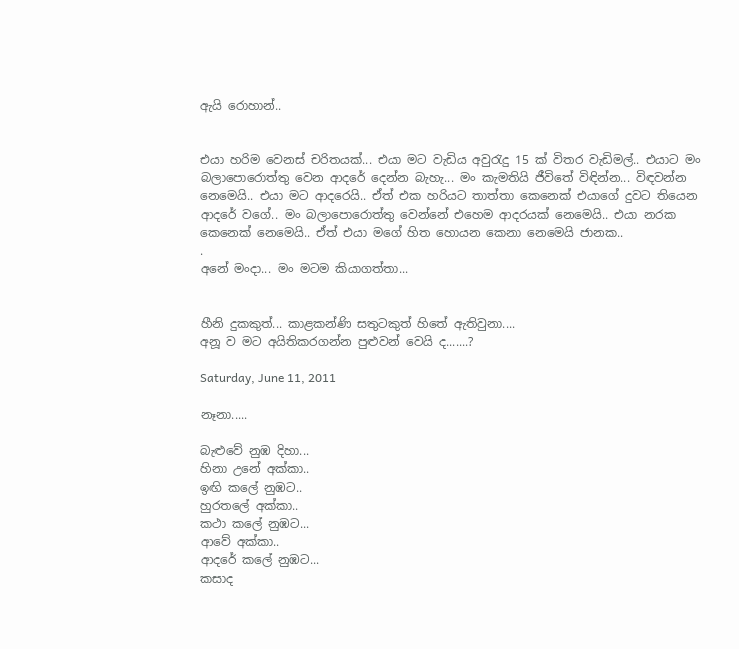ඇයි රොහාන්..


එයා හරිම වෙනස් චරිතයක්... එයා මට වැඩිය අවුරැදු 15 ක් විතර වැඩිමල්.. එයාට මං බලාපොරොත්තු වෙන ආදරේ දෙන්න බැහැ... මං කැමතියි ජීවිතේ විඳින්න... විඳවන්න නෙමෙයි.. එයා මට ආදරෙයි.. ඒත් එක හරියට තාත්තා කෙනෙක් එයාගේ දුවට තියෙන ආදරේ වගේ.. මං බලාපොරොත්තු වෙන්නේ එහෙම ආදරයක් නෙමෙයි.. එයා නරක කෙනෙක් නෙමෙයි.. ඒත් එයා මගේ හිත හොයන කෙනා නෙමෙයි ජානක..
.
අනේ මංදා... මං මටම කියාගත්තා...


හීනි දුකකුත්... කාළකන්ණි සතුටකුත් හිතේ ඇතිවුනා....
අනූ ව මට අයිතිකරගන්න පුළුවන් වෙයි ද.......?

Saturday, June 11, 2011

නෑනා.....

බැළුවේ නුඹ දිහා...
හිනා උනේ අක්කා..
ඉඟි කලේ නුඹට..
හුරතලේ අක්කා..
කථා කලේ නුඹට...
ආවේ අක්කා..
ආදරේ කලේ නුඹට...
කසාද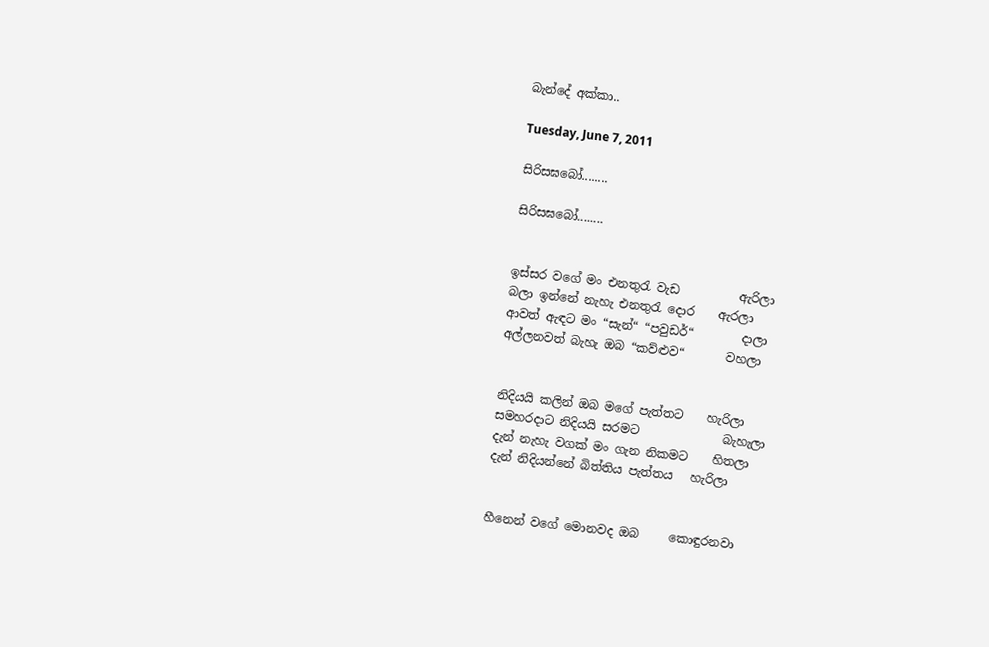බැන්දේ අක්කා..

Tuesday, June 7, 2011

සිරිසඝබෝ........

සිරිසඝබෝ........


ඉස්සර වගේ මං එනතුරැ වැඩ          ඇරිලා
බලා ඉන්නේ නැහැ එනතුරැ දොර    ඇරලා
ආවත් ඇඳට මං “සැන්“ “පවුඩර්“        දාලා
අල්ලනවත් බැහැ ඔබ “කව්ළුව“       වහලා


නිදියයි කලින් ඔබ මගේ පැත්තට    හැරිලා
සමහරදාට නිදියයි සරමට              බැහැලා
දැන් නැහැ වගක් මං ගැන නිකමට    හිතලා
දැන් නිදියන්නේ බිත්තිය පැත්තය   හැරිලා


හීනෙන් වගේ මොනවද ඔබ     කොඳුරනවා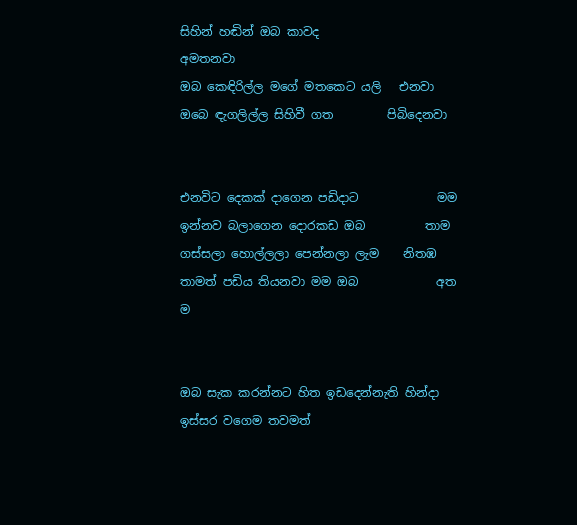සිහින් හඬින් ඔබ කාවද               අමතනවා
ඔබ කෙඳිරිල්ල මගේ මතකෙට යලි   එනවා
ඔබෙ ඳැගලිල්ල සිහිවී ගත         පිබිදෙනවා


එනවිට දෙකක් දාගෙන පඩිදාට             මම
ඉන්නව බලාගෙන දොරකඩ ඔබ          තාම
ගස්සලා හොල්ලලා පෙන්නලා ලැම    නිතඹ
තාමත් පඩිය තියනවා මම ඔබ             අත ම


ඔබ සැක කරන්නට හිත ඉඩදෙන්නැති හින්දා
ඉස්සර වගෙම තවමත්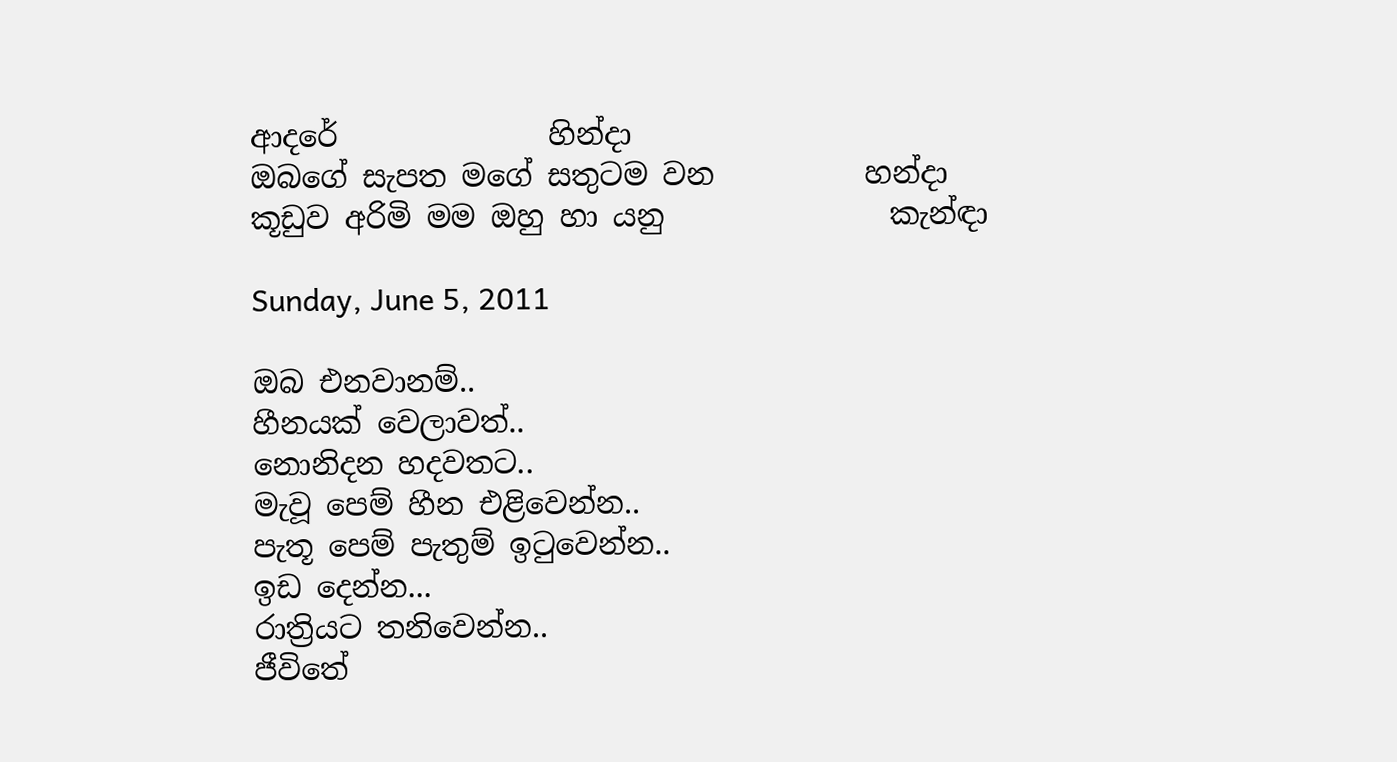ආදරේ              හින්දා
ඔබගේ සැපත මගේ සතුටම වන          හන්දා
කූඩුව අරිමි මම ඔහු හා යනු               කැන්ඳා

Sunday, June 5, 2011

ඔබ එනවානම්..
හීනයක් වෙලාවත්..
නොනිදන හදවතට..
මැවූ පෙම් හීන එළිවෙන්න..
පැතූ පෙම් පැතුම් ඉටුවෙන්න..
ඉඩ දෙන්න...
රාත්‍රියට තනිවෙන්න..
ජීවිතේ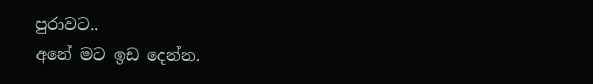පුරාවට..
අනේ මට ඉඩ දෙන්න.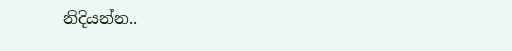නිදියන්න..